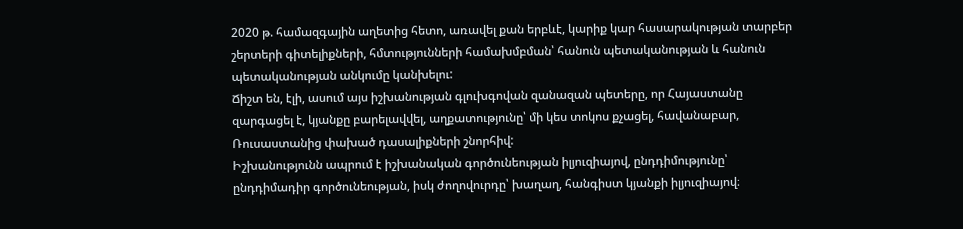2020 թ. համազգային աղետից հետո, առավել քան երբևէ, կարիք կար հասարակության տարբեր շերտերի գիտելիքների, հմտությունների համախմբման՝ հանուն պետականության և հանուն պետականության անկումը կանխելու:
Ճիշտ են, էլի, ասում այս իշխանության գլուխգովան զանազան պետերը, որ Հայաստանը զարգացել է, կյանքը բարելավվել, աղքատությունը՝ մի կես տոկոս քչացել, հավանաբար, Ռուսաստանից փախած դասալիքների շնորհիվ:
Իշխանությունն ապրում է իշխանական գործունեության իլյուզիայով, ընդդիմությունը՝ ընդդիմադիր գործունեության, իսկ ժողովուրդը՝ խաղաղ, հանգիստ կյանքի իլյուզիայով։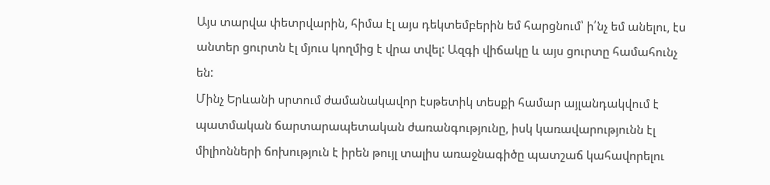Այս տարվա փետրվարին, հիմա էլ այս դեկտեմբերին եմ հարցնում՝ ի՛նչ եմ անելու, էս անտեր ցուրտն էլ մյուս կողմից է վրա տվել: Ազգի վիճակը և այս ցուրտը համահունչ են:
Մինչ Երևանի սրտում ժամանակավոր էսթետիկ տեսքի համար այլանդակվում է պատմական ճարտարապետական ժառանգությունը, իսկ կառավարությունն էլ միլիոնների ճոխություն է իրեն թույլ տալիս առաջնագիծը պատշաճ կահավորելու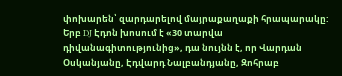փոխարեն՝ զարդարելով մայրաքաղաքի հրապարակը:
Երբ DJ Էդոն խոսում է «30 տարվա դիվանագիտությունից», դա նույնն է, որ Վարդան Օսկանյանը, Էդվարդ Նալբանդյանը, Զոհրաբ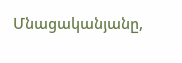Մնացականյանը,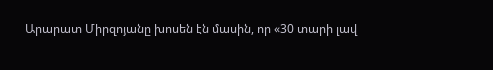Արարատ Միրզոյանը խոսեն էն մասին, որ «30 տարի լավ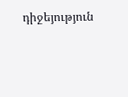դիջեյություն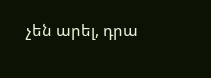չեն արել, դրա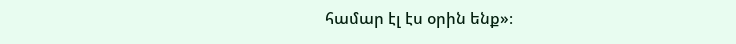համար էլ էս օրին ենք»։